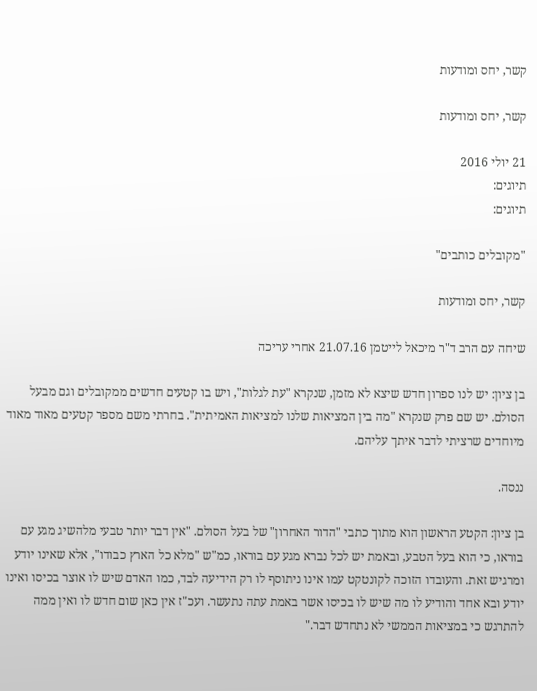קשר, יחס ומודעות

קשר, יחס ומודעות

21 יולי 2016
תיוגים:
תיוגים:

"מקובלים כותבים"

קשר, יחס ומודעות

שיחה עם הרב ד"ר מיכאל לייטמן 21.07.16 אחרי עריכה

בן ציון: יש לנו ספרון חדש שיצא לא מזמן, שנקרא "עת לגלות", ויש בו קטעים חדשים ממקובלים וגם מבעל הסולם. יש שם פרק שנקרא "מה בין המציאות שלנו למציאות האמיתית". בחרתי משם מספר קטעים מאוד מאוד מיוחדים שרציתי לדבר איתך עליהם.

ננסה.

בן ציון: הקטע הראשון הוא מתוך כתבי "הדור האחרון" של בעל הסולם. "אין דבר יותר טבעי מלהשיג מגע עם בוראו, כי הוא בעל הטבע, ובאמת יש לכל נברא מגע עם בוראו, כמ"ש "מלא כל הארץ כבודו", אלא שאינו יודע ומרגיש זאת. והעובדו הזוכה לקונטקט עמו אינו ניתוסף לו רק הידיעה לבד, כמו האדם שיש לו אוצר בכיסו ואינו יודע ובא אחד והודיע לו מה שיש לו בכיסו אשר באמת עתה נתעשר. ועכ"ז אין כאן שום חדש לו ואין ממה להתרגש כי במציאות הממשי לא נתחדש דבר."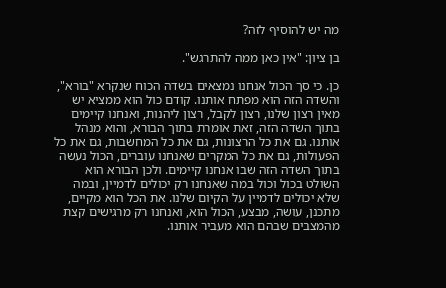מה יש להוסיף לזה?

בן ציון: "אין כאן ממה להתרגש".

כן. כי סך הכול אנחנו נמצאים בשדה הכוח שנקרא "בורא", והשדה הזה הוא מפתח אותנו. קודם כול הוא ממציא יש מאין רצון שלנו, רצון לקבל, רצון ליהנות, ואנחנו קיימים בתוך השדה הזה, זאת אומרת בתוך הבורא, והוא מנהל אותנו. גם את כל הרצונות, גם את כל המחשבות, גם את כל הפעולות, גם את כל המקרים שאנחנו עוברים, הכול נעשה בתוך השדה הזה שבו אנחנו קיימים. ולכן הבורא הוא השולט בכול וכול במה שאנחנו רק יכולים לדמיין, ובמה שלא יכולים לדמיין על הקיום שלנו. את הכל הוא מקיים, מתכנן, עושה, מבצע, הכול הוא, ואנחנו רק מרגישים קצת מהמצבים שבהם הוא מעביר אותנו.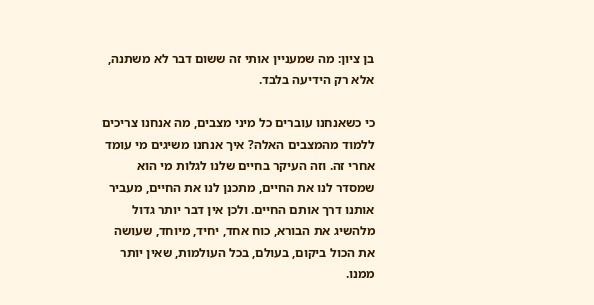בן ציון: מה שמעניין אותי זה ששום דבר לא משתנה, אלא רק הידיעה בלבד.

כי כשאנחנו עוברים כל מיני מצבים, מה אנחנו צריכים ללמוד מהמצבים האלה? איך אנחנו משיגים מי עומד אחרי זה. וזה העיקר בחיים שלנו לגלות מי הוא שמסדר לנו את החיים, מתכנן לנו את החיים, מעביר אותנו דרך אותם החיים. ולכן אין דבר יותר גדול מלהשיג את הבורא, כוח אחד, יחיד, מיוחד, שעושה את הכול ביקום, בעולם, בכל העולמות, שאין יותר ממנו.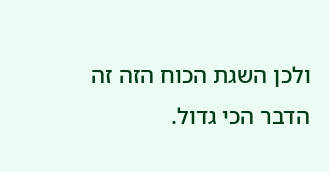ולכן השגת הכוח הזה זה הדבר הכי גדול.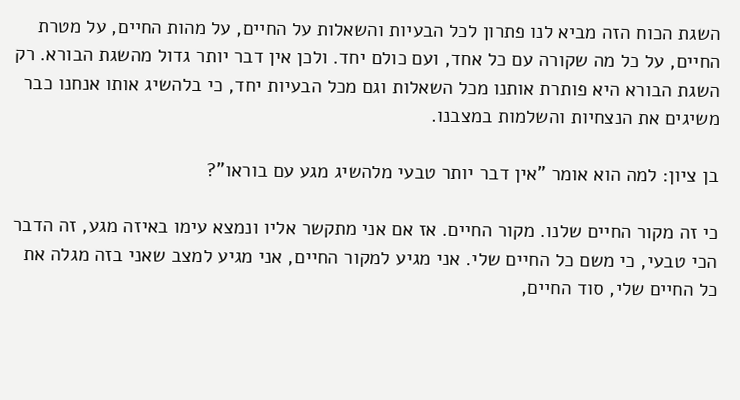השגת הכוח הזה מביא לנו פתרון לכל הבעיות והשאלות על החיים, על מהות החיים, על מטרת החיים, על כל מה שקורה עם כל אחד, ועם כולם יחד. ולכן אין דבר יותר גדול מהשגת הבורא. רק השגת הבורא היא פותרת אותנו מכל השאלות וגם מכל הבעיות יחד, כי בלהשיג אותו אנחנו כבר משיגים את הנצחיות והשלמות במצבנו.

בן ציון: למה הוא אומר "אין דבר יותר טבעי מלהשיג מגע עם בוראו"?

כי זה מקור החיים שלנו. מקור החיים. אז אם אני מתקשר אליו ונמצא עימו באיזה מגע, זה הדבר הכי טבעי, כי משם כל החיים שלי. אני מגיע למקור החיים, אני מגיע למצב שאני בזה מגלה את כל החיים שלי, סוד החיים,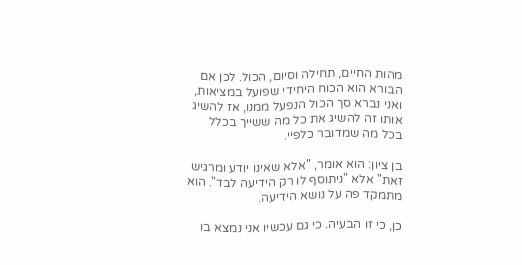מהות החיים, תחילה וסיום, הכול. לכן אם הבורא הוא הכוח היחידי שפועל במציאות, ואני נברא סך הכול הנפעל ממנו, אז להשיג אותו זה להשיג את כל מה ששייך בכלל בכל מה שמדובר כלפיי.

בן ציון: הוא אומר, "אלא שאינו יודע ומרגיש זאת" אלא "ניתוסף לו רק הידיעה לבד". הוא מתמקד פה על נושא הידיעה.

כן, כי זו הבעיה. כי גם עכשיו אני נמצא בו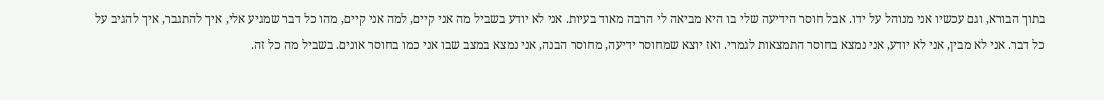בתוך הבורא, וגם עכשיו אני מנוהל על ידו. אבל חוסר הידיעה שלי בו היא מביאה לי הרבה מאוד בעיות. אני לא יודע בשביל מה אני קיים, למה אני קיים, מהו כל דבר שמגיע אלי, איך להתגבר, איך להגיב על כל דבר. אני לא מבין, אני לא יודע, אני נמצא בחוסר התמצאות לגמרי. ואז יוצא שמחוסר ידיעה, מחוסר הבנה, אני נמצא במצב שבו אני כמו בחוסר אונים. בשביל מה כל זה.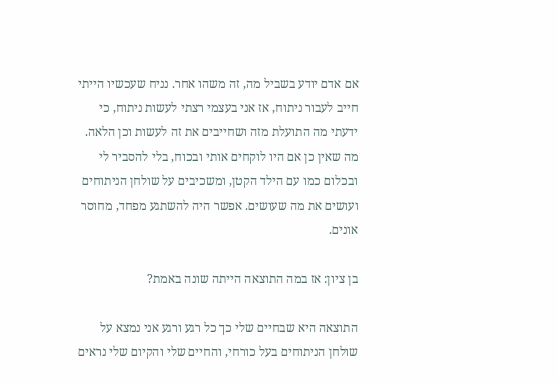אם אדם יודע בשביל מה, זה משהו אחר. נניח שעכשיו הייתי חייב לעבור ניתוח, אז אני בעצמי רצתי לעשות ניתוח, כי ידעתי מה התועלת מזה ושחייבים את זה לעשות וכן הלאה. מה שאין כן אם היו לוקחים אותי ובכוח, בלי להסביר לי ובכלום כמו עם הילד הקטן, ומשכיבים על שולחן הניתוחים ועושים את מה שעושים. אפשר היה להשתגע מפחד, מחוסר אונים.

בן ציון: אז במה התוצאה הייתה שונה באמת?

התוצאה היא שבחיים שלי כך כל רגע ורגע אני נמצא על שולחן הניתוחים בעל כורחי, והחיים שלי והקיום שלי נראים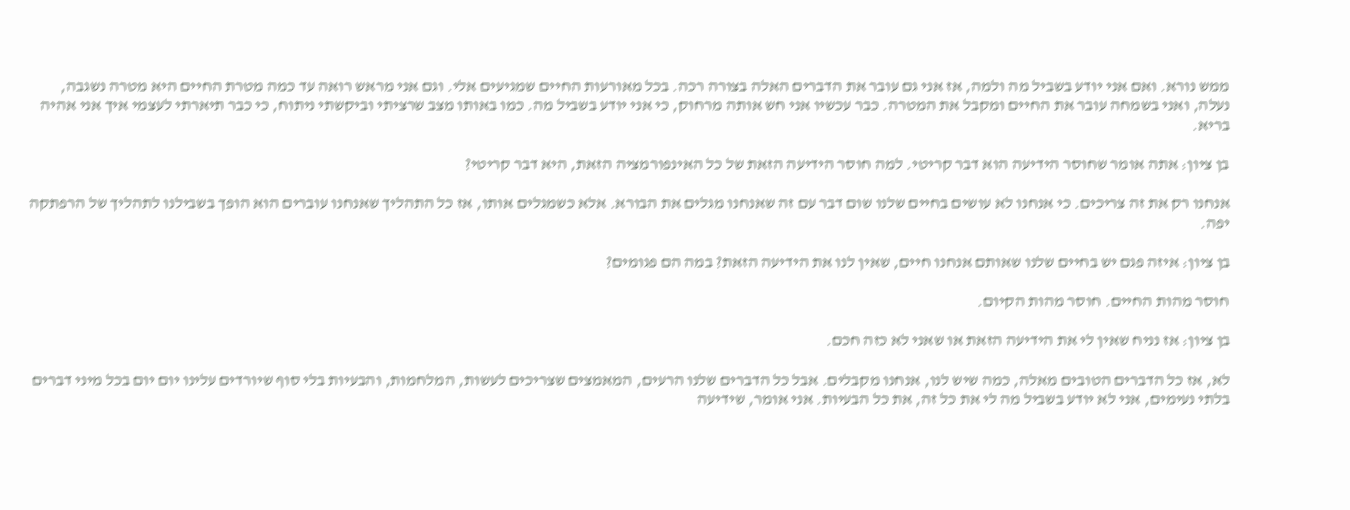ממש נורא. ואם אני יודע בשביל מה ולמה, אז אני גם עובר את הדברים האלה בצורה רכה. בכל מאורעות החיים שמגיעים אלי. וגם אני מראש רואה עד כמה מטרת החיים היא מטרה נשגבה, נעלה, ואני בשמחה עובר את החיים ומקבל את המטרה. כבר עכשיו אני חש אותה מרחוק, כי אני יודע בשביל מה. כמו באותו מצב שרציתי וביקשתי ניתוח, כי כבר תיארתי לעצמי איך אני אהיה בריא.

בן ציון: אתה אומר שחוסר הידיעה הוא דבר קריטי. למה חוסר הידיעה הזאת של כל האינפורמציה הזאת, היא דבר קריטי?

אנחנו רק את זה צריכים. כי אנחנו לא עושים בחיים שלנו שום דבר עם זה שאנחנו מגלים את הבורא. אלא כשמגלים אותו, אז כל התהליך שאנחנו עוברים הוא הופך בשבילנו לתהליך של הרפתקה יפה.

בן ציון: איזה פגם יש בחיים שלנו שאותם אנחנו חיים, שאין לנו את הידיעה הזאת? במה הם פגומים?

חוסר מהות החיים. חוסר מהות הקיום.

בן ציון: אז נניח שאין לי את הידיעה הזאת או שאני לא כזה חכם.

לא, אז כל הדברים הטובים מאלה, כמה שיש לנו, אנחנו מקבלים. אבל כל הדברים שלנו הרעים, המאמצים שצריכים לעשות, המלחמות, והבעיות בלי סוף שיורדים עלינו יום יום בכל מיני דברים בלתי נעימים, אני לא יודע בשביל מה לי את כל זה, את כל הבעיות. אני אומר, שידיעה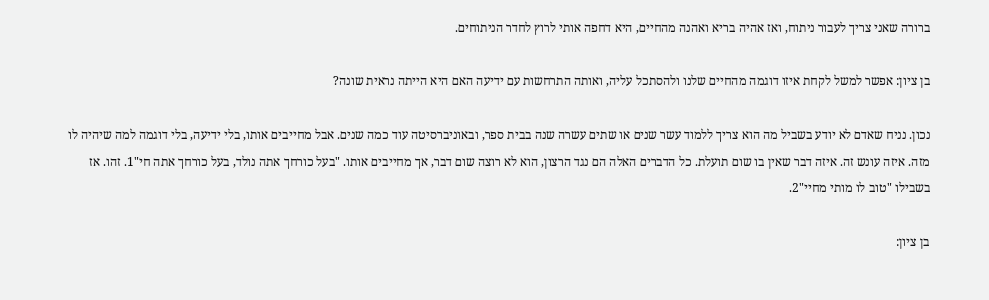ברורה שאני צריך לעבור ניתוח, ואז אהיה בריא ואהנה מהחיים, היא דחפה אותי לרוץ לחדר הניתוחים.

בן ציון: אפשר למשל לקחת איזו דוגמה מהחיים שלנו ולהסתכל עליה, ואותה התרחשות עם ידיעה האם היא הייתה נראית שונה?

נכון. נניח שאדם לא יודע בשביל מה הוא צריך ללמוד עשר שנים או שתים עשרה שנה בבית ספר, ובאוניברסיטה עוד כמה שנים. אבל מחייבים אותו, בלי ידיעה, בלי דוגמה למה שיהיה לו מזה. איזה עונש זה. איזה דבר שאין בו שום תועלת. כל הדברים האלה הם נגד הרצון, הוא לא רוצה שום דבר, אך מחייבים אותו. "בעל כורחך אתה נולד, בעל כורחך אתה חי"1. זהו. אז בשבילו "טוב לו מותי מחיי"2.

בן ציון: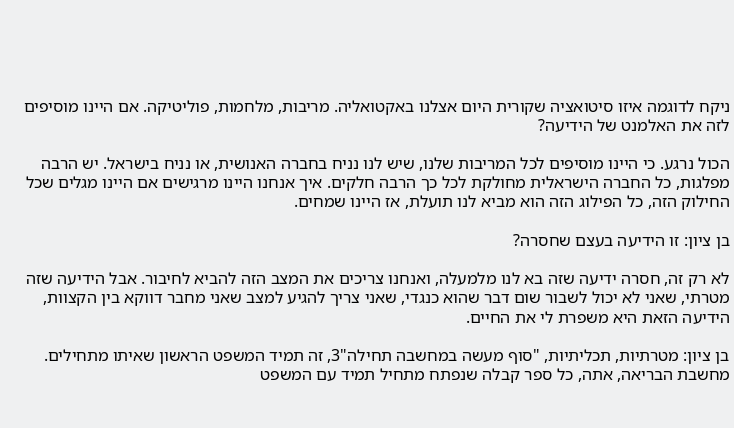ניקח לדוגמה איזו סיטואציה שקורית היום אצלנו באקטואליה. מריבות, מלחמות, פוליטיקה. אם היינו מוסיפים לזה את האלמנט של הידיעה?

הכול נרגע. כי היינו מוסיפים לכל המריבות שלנו, שיש לנו נניח בחברה האנושית, או נניח בישראל. יש הרבה מפלגות, כל החברה הישראלית מחולקת לכל כך הרבה חלקים. איך אנחנו היינו מרגישים אם היינו מגלים שכל החילוק הזה, כל הפילוג הזה הוא מביא לנו תועלת, אז היינו שמחים.

בן ציון: זו הידיעה בעצם שחסרה?

לא רק זה, חסרה ידיעה שזה בא לנו מלמעלה, ואנחנו צריכים את המצב הזה להביא לחיבור. אבל הידיעה שזה מטרתי, שאני לא יכול לשבור שום דבר שהוא כנגדי, שאני צריך להגיע למצב שאני מחבר דווקא בין הקצוות, הידיעה הזאת היא משפרת לי את החיים.

בן ציון: מטרתיות, תכליתיות, "סוף מעשה במחשבה תחילה"3, זה תמיד המשפט הראשון שאיתו מתחילים. מחשבת הבריאה, אתה, כל ספר קבלה שנפתח מתחיל תמיד עם המשפט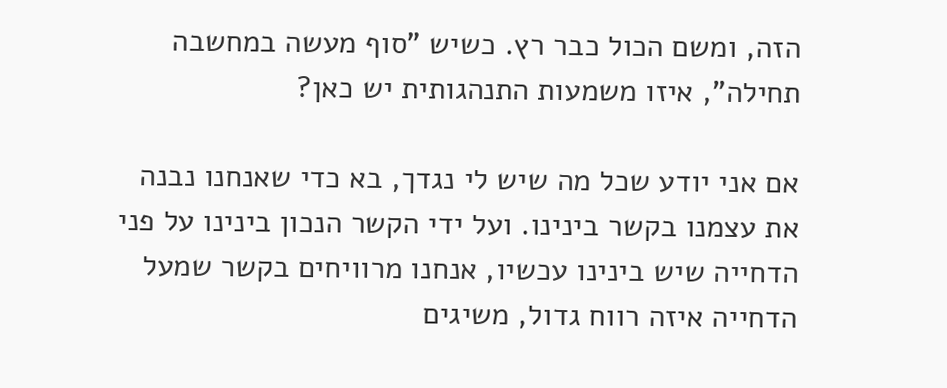הזה, ומשם הכול כבר רץ. כשיש "סוף מעשה במחשבה תחילה", איזו משמעות התנהגותית יש כאן?

אם אני יודע שכל מה שיש לי נגדך, בא כדי שאנחנו נבנה את עצמנו בקשר בינינו. ועל ידי הקשר הנכון בינינו על פני הדחייה שיש בינינו עכשיו, אנחנו מרוויחים בקשר שמעל הדחייה איזה רווח גדול, משיגים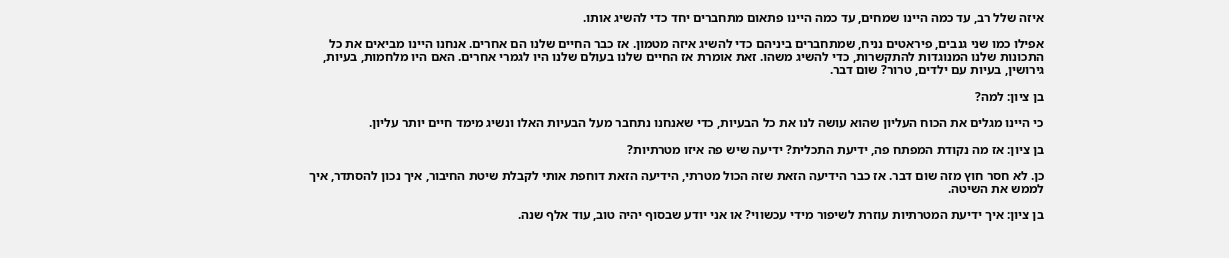איזה שלל רב, עד כמה היינו שמחים, עד כמה היינו פתאום מתחברים יחד כדי להשיג אותו.

אפילו כמו שני גנבים, פיראטים נניח, שמתחברים ביניהם כדי להשיג איזה מטמון. אז כבר החיים שלנו הם אחרים. אנחנו היינו מביאים את כל התכונות שלנו המנוגדות להתקשרות, כדי להשיג משהו. זאת אומרת אז החיים שלנו בעולם שלנו היו לגמרי אחרים. האם היו מלחמות, בעיות, גירושין, בעיות עם ילדים, טרור? שום דבר.

בן ציון: למה?

כי היינו מגלים את הכוח העליון שהוא עושה לנו את כל הבעיות, כדי שאנחנו נתחבר מעל הבעיות האלו ונשיג מימד חיים יותר עליון.

בן ציון: אז מה נקודת המפתח פה, ידיעת התכלית? ידיעה שיש פה איזו מטרתיות?

כן. לא חסר חוץ מזה שום דבר. אז כבר הידיעה הזאת שזה הכול מטרתי, הידיעה הזאת דוחפת אותי לקבלת שיטת החיבור, איך נכון להסתדר, איך לממש את השיטה.

בן ציון: איך ידיעת המטרתיות עוזרת לשיפור מידי עכשווי? או אני יודע שבסוף יהיה טוב, עוד אלף שנה.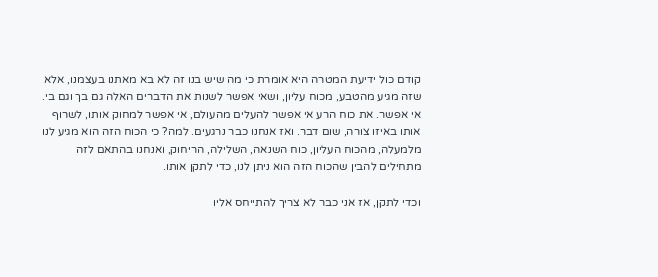קודם כול ידיעת המטרה היא אומרת כי מה שיש בנו זה לא בא מאתנו בעצמנו, אלא שזה מגיע מהטבע, מכוח עליון, ושאי אפשר לשנות את הדברים האלה גם בך וגם בי. אי אפשר. את כוח הרע אי אפשר להעלים מהעולם, אי אפשר למחוק אותו, לשרוף אותו באיזו צורה, שום דבר. ואז אנחנו כבר נרגעים. למה? כי הכוח הזה הוא מגיע לנו מלמעלה, מהכוח העליון, כוח השנאה, השלילה, הריחוק, ואנחנו בהתאם לזה מתחילים להבין שהכוח הזה הוא ניתן לנו, כדי לתקן אותו.

וכדי לתקן, אז אני כבר לא צריך להתייחס אליו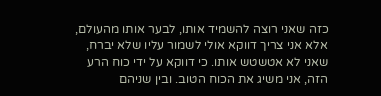כזה שאני רוצה להשמיד אותו, לבער אותו מהעולם, אלא אני צריך דווקא אולי לשמור עליו שלא יברח, שאני לא אטשטש אותו. כי דווקא על ידי כוח הרע הזה, אני משיג את הכוח הטוב. ובין שניהם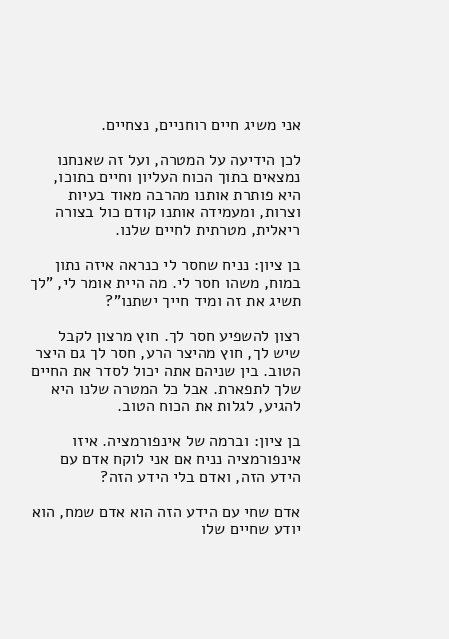אני משיג חיים רוחניים, נצחיים.

לכן הידיעה על המטרה, ועל זה שאנחנו נמצאים בתוך הכוח העליון וחיים בתוכו, היא פותרת אותנו מהרבה מאוד בעיות וצרות, ומעמידה אותנו קודם כול בצורה ריאלית, מטרתית לחיים שלנו.

בן ציון: נניח שחסר לי כנראה איזה נתון במוח, משהו חסר לי. מה היית אומר לי, "לך תשיג את זה ומיד חייך ישתנו"?

רצון להשפיע חסר לך. חוץ מרצון לקבל שיש לך, חוץ מהיצר הרע, חסר לך גם היצר הטוב. בין שניהם אתה יכול לסדר את החיים שלך לתפארת. אבל כל המטרה שלנו היא להגיע, לגלות את הכוח הטוב.

בן ציון: וברמה של אינפורמציה. איזו אינפורמציה נניח אם אני לוקח אדם עם הידע הזה, ואדם בלי הידע הזה?

אדם שחי עם הידע הזה הוא אדם שמח, הוא יודע שחיים שלו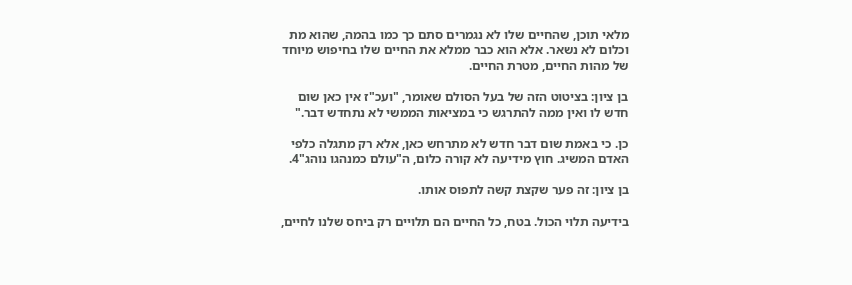מלאי תוכן, שהחיים שלו לא נגמרים סתם כך כמו בהמה, שהוא מת וכלום לא נשאר. אלא הוא כבר ממלא את החיים שלו בחיפוש מיוחד של מהות החיים, מטרת החיים.

בן ציון: בציטוט הזה של בעל הסולם שאומר, "ועכ"ז אין כאן שום חדש לו ואין ממה להתרגש כי במציאות הממשי לא נתחדש דבר."

כן. כי באמת שום דבר חדש לא מתרחש כאן, אלא רק מתגלה כלפי האדם המשיג. חוץ מידיעה לא קורה כלום, ה"עולם כמנהגו נוהג"4.

בן ציון: זה פער שקצת קשה לתפוס אותו.

בידיעה תלוי הכול. בטח, כל החיים הם תלויים רק ביחס שלנו לחיים,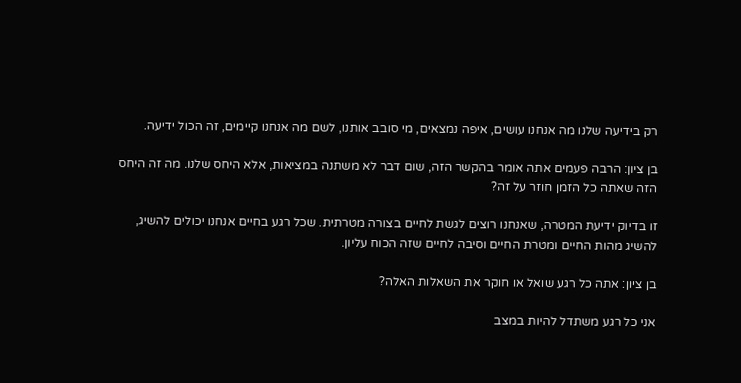רק בידיעה שלנו מה אנחנו עושים, איפה נמצאים, מי סובב אותנו, לשם מה אנחנו קיימים, זה הכול ידיעה.

בן ציון: הרבה פעמים אתה אומר בהקשר הזה, שום דבר לא משתנה במציאות, אלא היחס שלנו. מה זה היחס הזה שאתה כל הזמן חוזר על זה?

זו בדיוק ידיעת המטרה, שאנחנו רוצים לגשת לחיים בצורה מטרתית. שכל רגע בחיים אנחנו יכולים להשיג, להשיג מהות החיים ומטרת החיים וסיבה לחיים שזה הכוח עליון.

בן ציון: אתה כל רגע שואל או חוקר את השאלות האלה?

אני כל רגע משתדל להיות במצב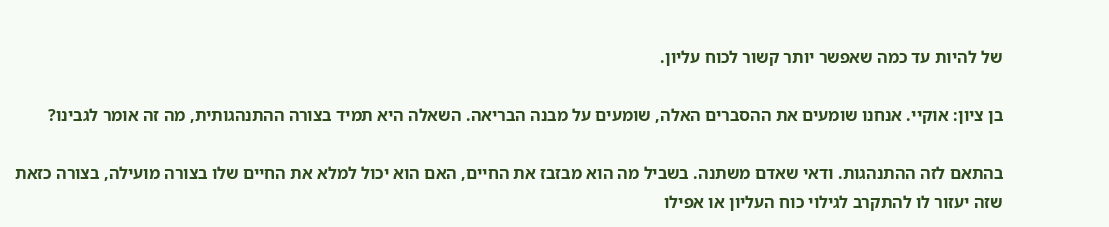של להיות עד כמה שאפשר יותר קשור לכוח עליון.

בן ציון: אוקיי. אנחנו שומעים את ההסברים האלה, שומעים על מבנה הבריאה. השאלה היא תמיד בצורה ההתנהגותית, מה זה אומר לגבינו?

בהתאם לזה ההתנהגות. ודאי שאדם משתנה. בשביל מה הוא מבזבז את החיים, האם הוא יכול למלא את החיים שלו בצורה מועילה, בצורה כזאת שזה יעזור לו להתקרב לגילוי כוח העליון או אפילו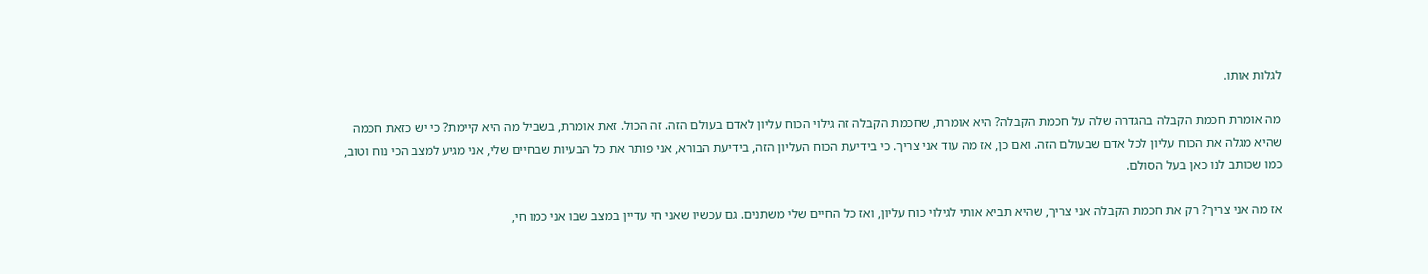לגלות אותו.

מה אומרת חכמת הקבלה בהגדרה שלה על חכמת הקבלה? היא אומרת, שחכמת הקבלה זה גילוי הכוח עליון לאדם בעולם הזה. זה הכול. זאת אומרת, בשביל מה היא קיימת? כי יש כזאת חכמה שהיא מגלה את הכוח עליון לכל אדם שבעולם הזה. ואם כן, אז מה עוד אני צריך. כי בידיעת הכוח העליון הזה, בידיעת הבורא, אני פותר את כל הבעיות שבחיים שלי, אני מגיע למצב הכי נוח וטוב, כמו שכותב לנו כאן בעל הסולם.

אז מה אני צריך? רק את חכמת הקבלה אני צריך, שהיא תביא אותי לגילוי כוח עליון, ואז כל החיים שלי משתנים. גם עכשיו שאני חי עדיין במצב שבו אני כמו חי,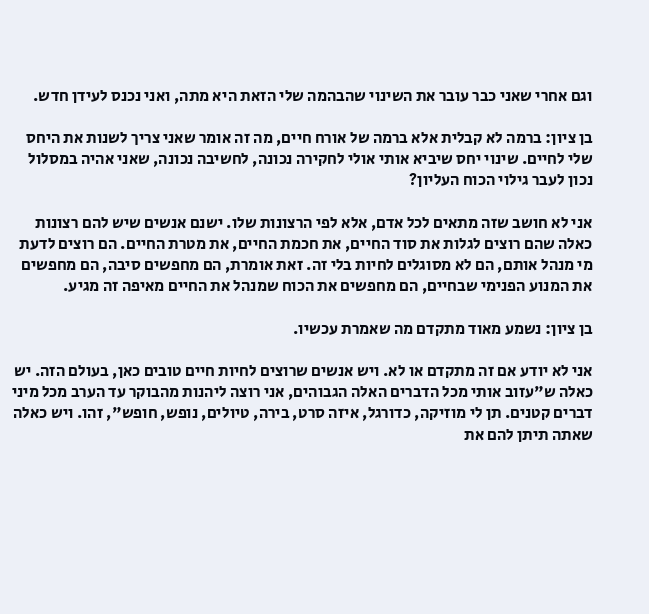וגם אחרי שאני כבר עובר את השינוי שהבהמה שלי הזאת היא מתה, ואני נכנס לעידן חדש.

בן ציון: ברמה לא קבלית אלא ברמה של אורח חיים, מה זה אומר שאני צריך לשנות את היחס שלי לחיים. שינוי יחס שיביא אותי אולי לחקירה נכונה, לחשיבה נכונה, שאני אהיה במסלול נכון לעבר גילוי הכוח העליון?

אני לא חושב שזה מתאים לכל אדם, אלא לפי הרצונות שלו. ישנם אנשים שיש להם רצונות כאלה שהם רוצים לגלות את סוד החיים, את חכמת החיים, את מטרת החיים. הם רוצים לדעת מי מנהל אותם, הם לא מסוגלים לחיות בלי זה. זאת אומרת, הם מחפשים סיבה, הם מחפשים את המנוע הפנימי שבחיים, הם מחפשים את הכוח שמנהל את החיים מאיפה זה מגיע.

בן ציון: נשמע מאוד מתקדם מה שאמרת עכשיו.

אני לא יודע אם זה מתקדם או לא. ויש אנשים שרוצים לחיות חיים טובים כאן, בעולם הזה. יש כאלה ש"עזוב אותי מכל הדברים האלה הגבוהים, אני רוצה ליהנות מהבוקר עד הערב מכל מיני דברים קטנים. תן לי מוזיקה, כדורגל, איזה סרט, בירה, טיולים, נופש, חופש", זהו. ויש כאלה שאתה תיתן להם את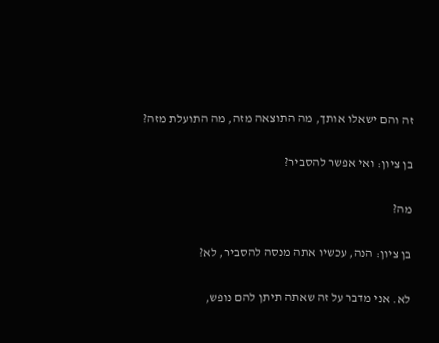זה והם ישאלו אותך, מה התוצאה מזה, מה התועלת מזה?

בן ציון: ואי אפשר להסביר?

מה?

בן ציון: הנה, עכשיו אתה מנסה להסביר, לא?

לא. אני מדבר על זה שאתה תיתן להם נופש,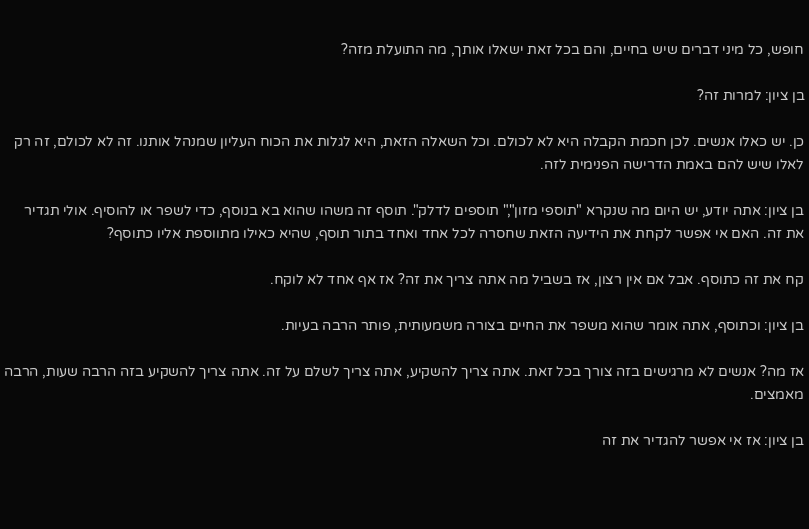חופש, כל מיני דברים שיש בחיים, והם בכל זאת ישאלו אותך, מה התועלת מזה?

בן ציון: למרות זה?

כן. יש כאלו אנשים. לכן חכמת הקבלה היא לא לכולם. וכל השאלה הזאת, היא לגלות את הכוח העליון שמנהל אותנו. זה לא לכולם, זה רק לאלו שיש להם באמת הדרישה הפנימית לזה.

בן ציון: אתה יודע, יש היום מה שנקרא "תוספי מזון"," תוספים לדלק". תוסף זה משהו שהוא בא בנוסף, כדי לשפר או להוסיף. אולי תגדיר את זה. האם אי אפשר לקחת את הידיעה הזאת שחסרה לכל אחד ואחד בתור תוסף, שהיא כאילו מתווספת אליו כתוסף?

קח את זה כתוסף. אבל אם אין רצון, אז בשביל מה אתה צריך את זה? אז אף אחד לא לוקח.

בן ציון: וכתוסף, אתה אומר שהוא משפר את החיים בצורה משמעותית, פותר הרבה בעיות.

אז מה? אנשים לא מרגישים בזה צורך בכל זאת. אתה צריך להשקיע, אתה צריך לשלם על זה. אתה צריך להשקיע בזה הרבה שעות, הרבה מאמצים.

בן ציון: אז אי אפשר להגדיר את זה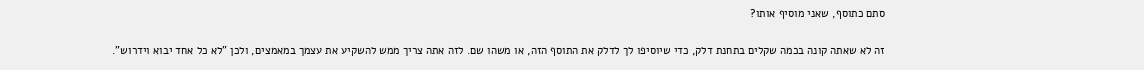סתם כתוסף, שאני מוסיף אותו?

זה לא שאתה קונה בכמה שקלים בתחנת דלק, כדי שיוסיפו לך לדלק את התוסף הזה, או משהו שם. לזה אתה צריך ממש להשקיע את עצמך במאמצים, ולכן "לא כל אחד יבוא וידרוש".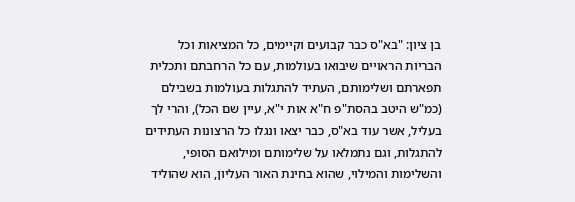בן ציון: "בא"ס כבר קבועים וקיימים, כל המציאות וכל הבריות הראויים שיבואו בעולמות, עם כל הרחבתם ותכלית תפארתם ושלימותם, העתיד להתגלות בעולמות בשבילם (כמ"ש היטב בהסת"פ ח"א אות י"א, עיין שם הכל), והרי לך בעליל, אשר עוד בא"ס, כבר יצאו ונגלו כל הרצונות העתידים להתגלות, וגם נתמלאו על שלימותם ומילואם הסופי, והשלימות והמילוי, שהוא בחינת האור העליון, הוא שהוליד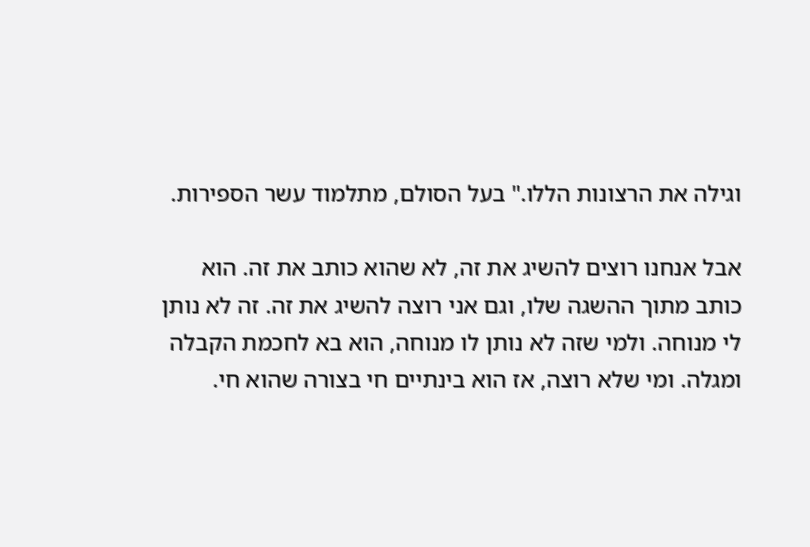וגילה את הרצונות הללו." בעל הסולם, מתלמוד עשר הספירות.

אבל אנחנו רוצים להשיג את זה, לא שהוא כותב את זה. הוא כותב מתוך ההשגה שלו, וגם אני רוצה להשיג את זה. זה לא נותן לי מנוחה. ולמי שזה לא נותן לו מנוחה, הוא בא לחכמת הקבלה ומגלה. ומי שלא רוצה, אז הוא בינתיים חי בצורה שהוא חי.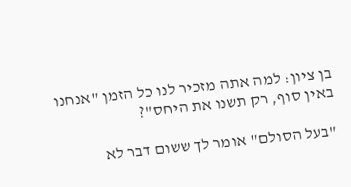בן ציון: למה אתה מזכיר לנו כל הזמן "אנחנו באין סוף, רק תשנו את היחס"?

"בעל הסולם" אומר לך ששום דבר לא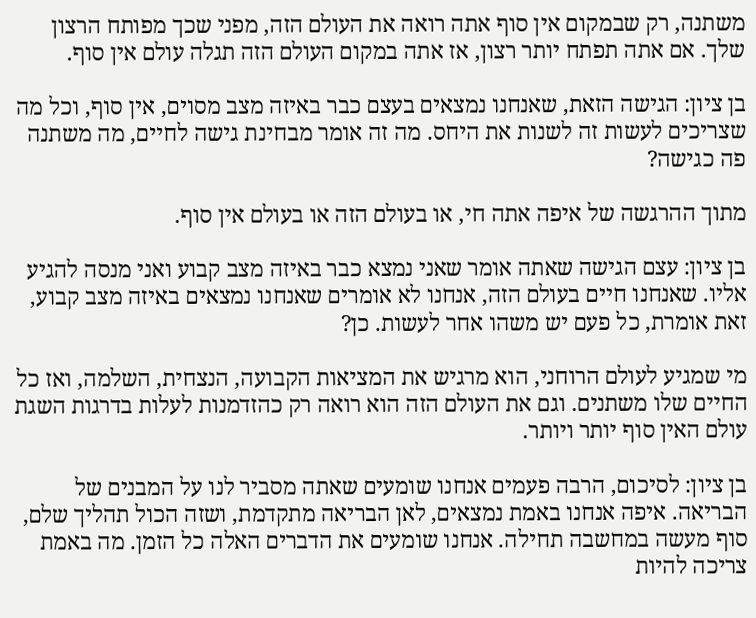משתנה, רק שבמקום אין סוף אתה רואה את העולם הזה, מפני שכך מפותח הרצון שלך. אם אתה תפתח יותר רצון, אז אתה במקום העולם הזה תגלה עולם אין סוף.

בן ציון: הגישה הזאת, שאנחנו נמצאים בעצם כבר באיזה מצב מסוים, אין סוף, וכל מה שצריכים לעשות זה לשנות את היחס. מה זה אומר מבחינת גישה לחיים, מה משתנה פה כגישה?

מתוך ההרגשה של איפה אתה חי, או בעולם הזה או בעולם אין סוף.

בן ציון: עצם הגישה שאתה אומר שאני נמצא כבר באיזה מצב קבוע ואני מנסה להגיע אליו. שאנחנו חיים בעולם הזה, אנחנו לא אומרים שאנחנו נמצאים באיזה מצב קבוע, זאת אומרת, כל פעם יש משהו אחר לעשות. כן?

מי שמגיע לעולם הרוחני, הוא מרגיש את המציאות הקבועה, הנצחית, השלמה, ואז כל החיים שלו משתנים. וגם את העולם הזה הוא רואה רק כהזדמנות לעלות בדרגות השגת עולם האין סוף יותר ויותר.

בן ציון: לסיכום, הרבה פעמים אנחנו שומעים שאתה מסביר לנו על המבנים של הבריאה. איפה אנחנו באמת נמצאים, לאן הבריאה מתקדמת, ושזה הכול תהליך שלם, סוף מעשה במחשבה תחילה. אנחנו שומעים את הדברים האלה כל הזמן. מה באמת צריכה להיות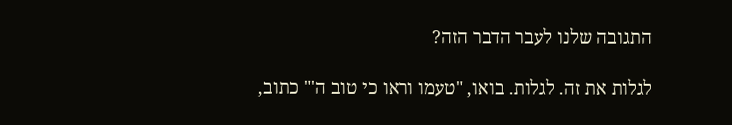התגובה שלנו לעבר הדבר הזה?

לגלות את זה. לגלות. בואו, "טעמו וראו כי טוב ה'" כתוב,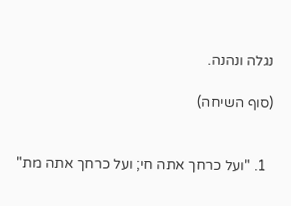נגלה ונהנה.

(סוף השיחה)


  1. "ועל כרחך אתה חי; ועל כרחך אתה מת"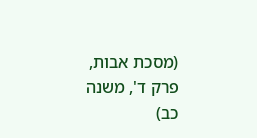(מסכת אבות, פרק ד', משנה כב)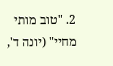2. "טוב מותי מחיי" (יונה ד',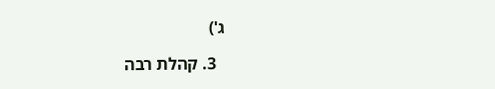ג')

  3. קהלת רבה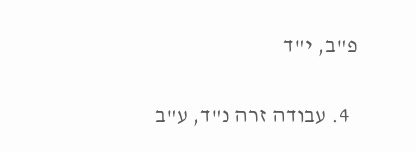פ"ב, י"ד

  4. עבודה זרה נ"ד, ע"ב